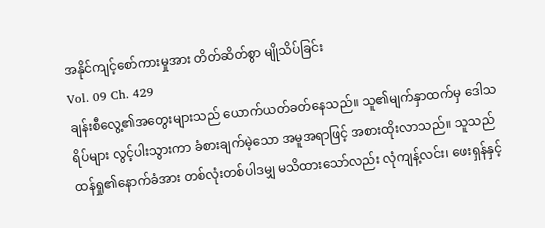အနိုင်ကျင့်စော်ကားမှုအား တိတ်ဆိတ်စွာ မျိုသိပ်ခြင်း
Vol. 09 Ch. 429
ချန်းစီလွေ့၏အတွေးများသည် ယောက်ယတ်ခတ်နေသည်။ သူ၏မျက်နှာထက်မှ ဒေါသရိပ်များ လွင့်ပါးသွားကာ ခံစားချက်မဲ့သော အမူအရာဖြင့် အစားထိုးလာသည်။ သူသည် ထန်ရှု၏နောက်ခံအား တစ်လုံးတစ်ပါဒမျှ မသိထားသော်လည်း လုံကျန့်လင်း၊ ဖေးရှန်နှင့်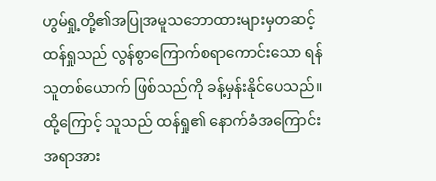ဟွမ်ရှု့တို့၏အပြုအမူသဘောထားများမှတဆင့် ထန်ရှုသည် လွန်စွာကြောက်စရာကောင်းသော ရန်သူတစ်ယောက် ဖြစ်သည်ကို ခန့်မှန်းနိုင်ပေသည်။ ထို့ကြောင့် သူသည် ထန်ရှု၏ နောက်ခံအကြောင်းအရာအား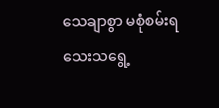သေချာစွာ မစုံစမ်းရသေးသရွေ့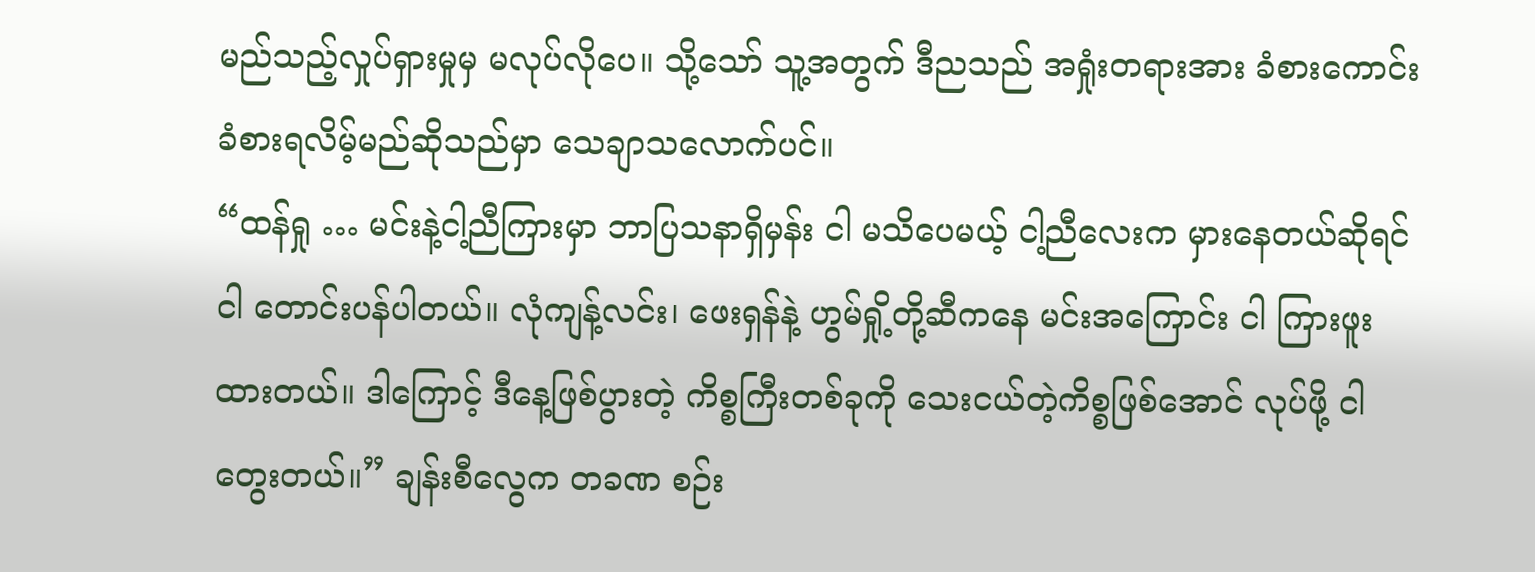မည်သည့်လှုပ်ရှားမှုမှ မလုပ်လိုပေ။ သို့သော် သူ့အတွက် ဒီညသည် အရှုံးတရားအား ခံစားကောင်းခံစားရလိမ့်မည်ဆိုသည်မှာ သေချာသလောက်ပင်။
“ထန်ရှု … မင်းနဲ့ငါ့ညီကြားမှာ ဘာပြသနာရှိမှန်း ငါ မသိပေမယ့် ငါ့ညီလေးက မှားနေတယ်ဆိုရင် ငါ တောင်းပန်ပါတယ်။ လုံကျန့်လင်း၊ ဖေးရှန်နဲ့ ဟွမ်ရှို့တို့ဆီကနေ မင်းအကြောင်း ငါ ကြားဖူးထားတယ်။ ဒါကြောင့် ဒီနေ့ဖြစ်ပွားတဲ့ ကိစ္စကြီးတစ်ခုကို သေးငယ်တဲ့ကိစ္စဖြစ်အောင် လုပ်ဖို့ ငါ တွေးတယ်။” ချန်းစီလွေက တခဏ စဉ်း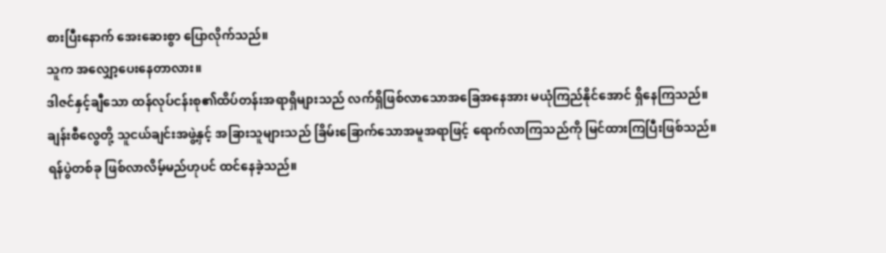စားပြီးနောက် အေးဆေးစွာ ပြောလိုက်သည်။
သူက အလျှော့ပေးနေတာလား။
ဒါဇင်နှင့်ချီသော ထန်လုပ်ငန်းစု၏ထိပ်တန်းအရာရှိများသည် လက်ရှိဖြစ်လာသောအခြေအနေအား မယုံကြည်နိုင်အောင် ရှိနေကြသည်။ ချန်းစီလွေတို့ သူငယ်ချင်းအဖွဲ့နှင့် အခြားသူများသည် ခြိမ်းခြောက်သောအမူအရာဖြင့် ရောက်လာကြသည်ကို မြင်ထားကြပြီးဖြစ်သည်။ ရန်ပွဲတစ်ခု ဖြစ်လာလိမ့်မည်ဟုပင် ထင်နေခဲ့သည်။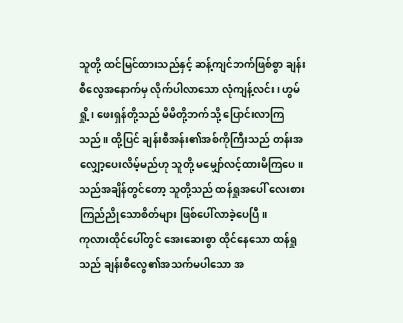သူတို့ ထင်မြင်ထားသည်နှင့် ဆန့်ကျင်ဘက်ဖြစ်စွာ ချန်းစီလွေအနောက်မှ လိုက်ပါလာသော လုံကျန့်လင်း၊ ဟွမ်ရှို့၊ ဖေးရှန်တို့သည် မိမိတို့ဘက်သို့ ပြောင်းလာကြသည်။ ထို့ပြင် ချန်းစီအန်း၏အစ်ကိုကြီးသည် တန်းအလျှော့ပေးလိမ့်မည်ဟု သူတို့ မမျှော်လင့်ထားမိကြပေ။ သည်အချိန်တွင်တော့ သူတို့သည် ထန်ရှုအပေါ် လေးစားကြည်ညိုသောစိတ်များ ဖြစ်ပေါ်လာခဲ့ပေပြီ။
ကုလားထိုင်ပေါ်တွင် အေးဆေးစွာ ထိုင်နေသော ထန်ရှုသည် ချန်းစီလွေ၏အသက်မပါသော အ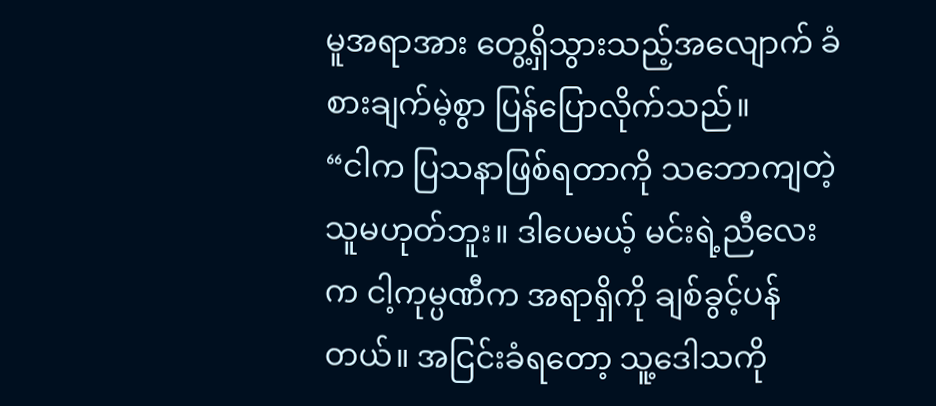မူအရာအား တွေ့ရှိသွားသည့်အလျောက် ခံစားချက်မဲ့စွာ ပြန်ပြောလိုက်သည်။
“ငါက ပြသနာဖြစ်ရတာကို သဘောကျတဲ့သူမဟုတ်ဘူး။ ဒါပေမယ့် မင်းရဲ့ညီလေးက ငါ့ကုမ္ပဏီက အရာရှိကို ချစ်ခွင့်ပန်တယ်။ အငြင်းခံရတော့ သူ့ဒေါသကို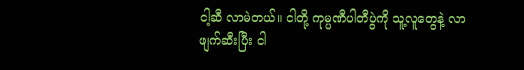ငါ့ဆီ လာမဲတယ်။ ငါတို့ ကုမ္ပဏီပါတီပွဲကို သူ့လူတွေနဲ့ လာဖျက်ဆီးပြီး ငါ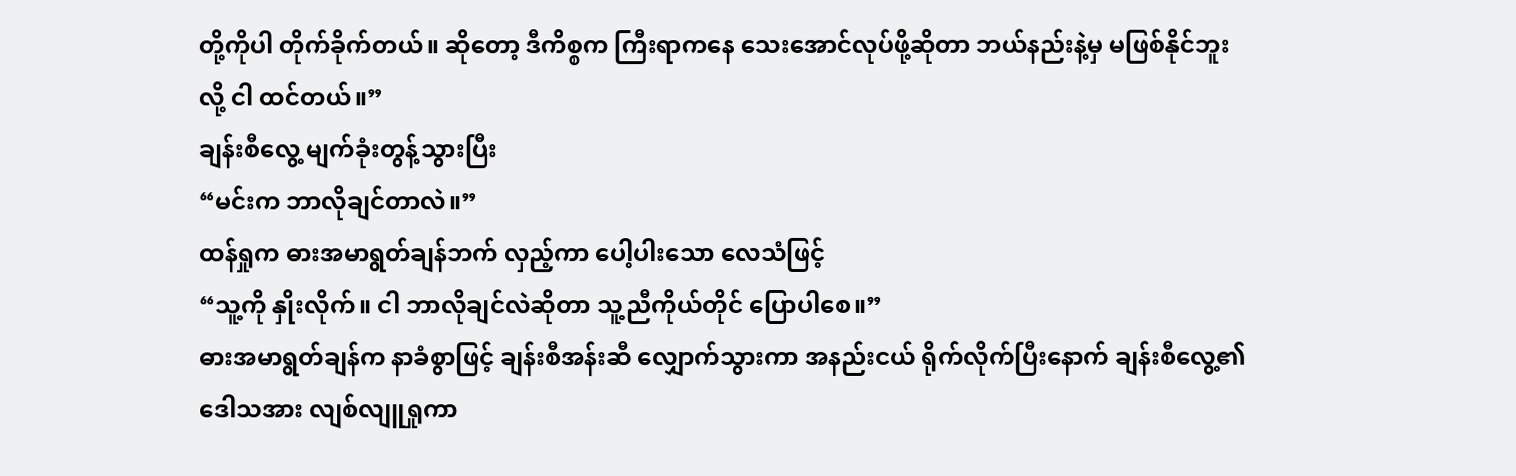တို့ကိုပါ တိုက်ခိုက်တယ်။ ဆိုတော့ ဒီကိစ္စက ကြီးရာကနေ သေးအောင်လုပ်ဖို့ဆိုတာ ဘယ်နည်းနဲ့မှ မဖြစ်နိုင်ဘူးလို့ ငါ ထင်တယ်။”
ချန်းစီလွေ့ မျက်ခုံးတွန့်သွားပြီး
“မင်းက ဘာလိုချင်တာလဲ။”
ထန်ရှုက ဓားအမာရွတ်ချန်ဘက် လှည့်ကာ ပေါ့ပါးသော လေသံဖြင့်
“သူ့ကို နှိုးလိုက်။ ငါ ဘာလိုချင်လဲဆိုတာ သူ့ညီကိုယ်တိုင် ပြောပါစေ။”
ဓားအမာရွတ်ချန်က နာခံစွာဖြင့် ချန်းစီအန်းဆီ လျှောက်သွားကာ အနည်းငယ် ရိုက်လိုက်ပြီးနောက် ချန်းစီလွေ့၏ဒေါသအား လျစ်လျူရှုကာ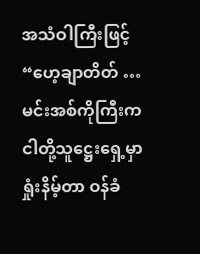အသံဝါကြီးဖြင့်
“ဟေ့ချာတိတ် … မင်းအစ်ကိုကြီးက ငါတို့သူဋ္ဌေးရှေ့မှာ ရှုံးနိမ့်တာ ဝန်ခံ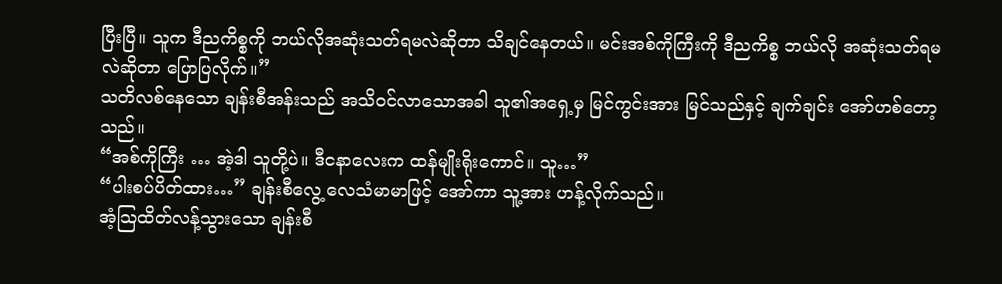ပြီးပြီ။ သူက ဒီညကိစ္စကို ဘယ်လိုအဆုံးသတ်ရမလဲဆိုတာ သိချင်နေတယ်။ မင်းအစ်ကိုကြီးကို ဒီညကိစ္စ ဘယ်လို အဆုံးသတ်ရမလဲဆိုတာ ပြောပြလိုက်။”
သတိလစ်နေသော ချန်းစီအန်းသည် အသိဝင်လာသောအခါ သူ၏အရှေ့မှ မြင်ကွင်းအား မြင်သည်နှင့် ချက်ချင်း အော်ဟစ်တော့သည်။
“အစ်ကိုကြီး … အဲ့ဒါ သူတို့ပဲ။ ဒီငနာလေးက ထန်မျိုးရိုးကောင်။ သူ…”
“ပါးစပ်ပိတ်ထား…” ချန်းစီလွေ့ လေသံမာမာဖြင့် အော်ကာ သူ့အား ဟန့်လိုက်သည်။
အံ့သြထိတ်လန့်သွားသော ချန်းစီ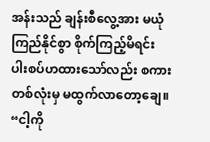အန်းသည် ချန်းစီလွေ့အား မယုံကြည်နိုင်စွာ စိုက်ကြည့်မိရင်း ပါးစပ်ဟထားသော်လည်း စကားတစ်လုံးမှ မထွက်လာတော့ချေ။
“ငါ့ကို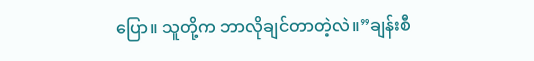ပြော။ သူတို့က ဘာလိုချင်တာတဲ့လဲ။”ချန်းစီ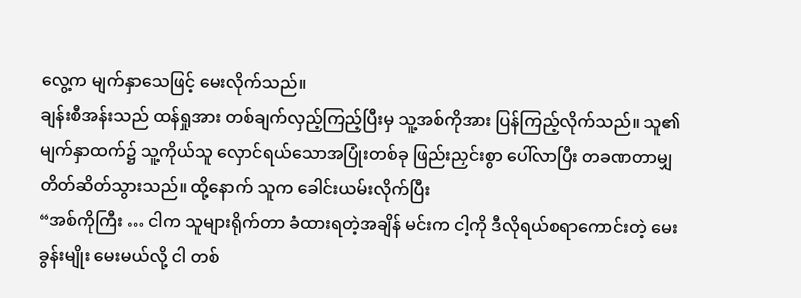လွေ့က မျက်နှာသေဖြင့် မေးလိုက်သည်။
ချန်းစီအန်းသည် ထန်ရှုအား တစ်ချက်လှည့်ကြည့်ပြီးမှ သူ့အစ်ကိုအား ပြန်ကြည့်လိုက်သည်။ သူ၏မျက်နှာထက်၌ သူ့ကိုယ်သူ လှောင်ရယ်သောအပြုံးတစ်ခု ဖြည်းညှင်းစွာ ပေါ်လာပြီး တခဏတာမျှ တိတ်ဆိတ်သွားသည်။ ထို့နောက် သူက ခေါင်းယမ်းလိုက်ပြီး
“အစ်ကိုကြီး … ငါက သူများရိုက်တာ ခံထားရတဲ့အချိန် မင်းက ငါ့ကို ဒီလိုရယ်စရာကောင်းတဲ့ မေးခွန်းမျိုး မေးမယ်လို့ ငါ တစ်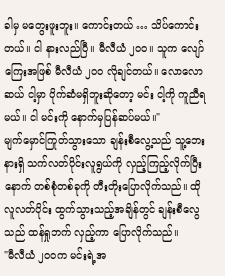ခါမှ မတွေးဖူးဘူး။ ကောင်းတယ် … သိပ်ကောင်းတယ်။ ငါ နားလည်ပြီ။ မီလီယံ ၂၀၀။ သူက လျော်ကြေးအဖြစ် မီလီယံ ၂၀၀ လိုချင်တယ်။ လောလောဆယ် ငါ့မှာ ပိုက်ဆံမရှိဘူးဆိုတော့ မင်း ငါ့ကို ကူညီရမယ်။ ငါ မင်းကို နောက်မှပြန်ဆပ်မယ်။"
မျက်မှောင်ကြုတ်သွားသော ချန်းစီလွေ့သည် သူ့ဘေးနားရှိ သက်လတ်ပိုင်းလူရွယ်ကို လှည့်ကြည့်လိုက်ပြီးနောက် တစ်စုံတစ်ခုကို တီးတိုးပြောလိုက်သည်။ ထိုလူလတ်ပိုင်း ထွက်သွားသည့်အချိန်တွင် ချန်းစီလွေသည် ထန်ရှုဘက် လှည့်ကာ ပြောလိုက်သည်။
"မီလီယံ ၂၀၀က မင်းရဲ့အ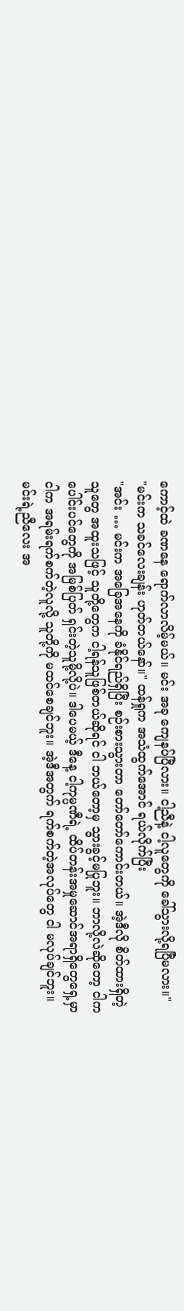ကောင့်ထဲ ခဏနေ ရောက်လာလိမ့်မယ်။ မင်း အခု ကျေနပ်ပြီလား။ ငါ့ညီနဲ့ ငါ့လူတွေကို ခေါ်သွားလို့ရပြီမလား။"
"မင်းက သခင်လေးချန်း ဟုတ်တယ်နော်။" ထန်ရှုက အသံထွက်အောင် ရယ်လိုက်ပြီး
"အင်း … မင်းက အခြေအနေကို ခံနိုင်ရည်ရှိပြီး စဉ်းစားသွားတာ တော်တော်ကောင်းတယ်။ အဲ့ဒီလို စိတ်ထားရှိတဲ့သူတွေ အထူးသဖြင့် သူတို့တွေက ငါ့ရန်သူဖြစ်တယ်ဆိုရင် ငါ ဘယ်တော့မှ သွားခွင့်မပြုဘူး။ ဘာလို့လဲဆိုတော့ ငါက ပေါင်းပင်တွေကို အမြစ်ပြတ် ရှင်းတဲ့သူမို့လို့ပဲ။ ဒါပေမယ့် ဒီနေ့ ငါ့ကုမ္ပဏီရဲ့ ထိပ်တန်းအမှုဆောင်အရာရှိတွေရှေ့မှာ ငါက အရမ်းရက်စက်တဲ့လူလို့ သူတို့ကို မထင်စေချင်ဘူး။ အဲ့ဒီအတွက် ရက်စက်တဲ့အလုပ်တွေ ငါ မလုပ်ချင်ဘူး။ မင်းရဲ့ညီလေး အ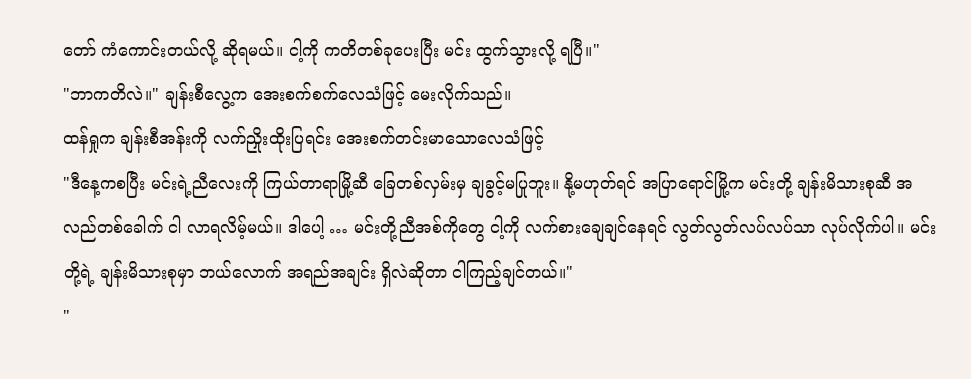တော် ကံကောင်းတယ်လို့ ဆိုရမယ်။ ငါ့ကို ကတိတစ်ခုပေးပြီး မင်း ထွက်သွားလို့ ရပြီ။"
"ဘာကတိလဲ။" ချန်းစီလွေ့က အေးစက်စက်လေသံဖြင့် မေးလိုက်သည်။
ထန်ရှုက ချန်းစီအန်းကို လက်ညှိုးထိုးပြရင်း အေးစက်တင်းမာသောလေသံဖြင့်
"ဒီနေ့ကစပြီး မင်းရဲ့ညီလေးကို ကြယ်တာရာမြို့ဆီ ခြေတစ်လှမ်းမှ ချခွင့်မပြုဘူး။ နို့မဟုတ်ရင် အပြာရောင်မြို့က မင်းတို့ ချန်းမိသားစုဆီ အလည်တစ်ခေါက် ငါ လာရလိမ့်မယ်။ ဒါပေါ့ … မင်းတို့ညီအစ်ကိုတွေ ငါ့ကို လက်စားချေချင်နေရင် လွတ်လွတ်လပ်လပ်သာ လုပ်လိုက်ပါ။ မင်းတို့ရဲ့ ချန်းမိသားစုမှာ ဘယ်လောက် အရည်အချင်း ရှိလဲဆိုတာ ငါကြည့်ချင်တယ်။"
"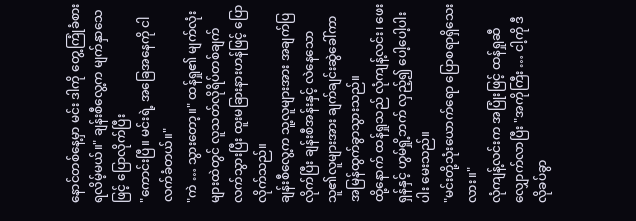နောင်တစ်နေ့မှာ မင်း ဒါကို တွေ့ကြုံခံစားရလိမ့်မယ်။" ချန်းစီလွေ့က မျက်နှာသေဖြင့် ပြောလိုက်ပြီး
"ကောင်းပြီ။ မင်းရဲ့ အခြေအနေကို ငါလက်ခံတယ်။"
"ကဲ … သွားတော့။" ထန်ရှု၏ မျက်လုံးများထဲတွင် လူသတ်လိုရိပ်တစ်ချက်လက်သွားပြီး ထူးမခြားနားဟန်ဖြင့် ပြောလိုက်သည်။
ချန်းစီလွေ့က သူ့လူများအား အချက်ပြလိုက်ပြီး ချန်းစီအန်းနှင့် လဲနေသော သူ၏လူများအား ချက်ချင်းဆွဲခေါ်ကာ အမြန်ထွက်ခွာသွားသည်။
ထို့နောက် ထန်ရှုသည် လုံကျန့်လင်း၊ ဖေးရှန်နှင့် ဟွမ်ရှို့ဘက် လှည့်၍ ပေါ့ပေါ့ပါးပါး မေးသည်။
"မင်းတို့သုံးယောက်ရော ပြောစရာရှိသေးလား။"
လုံကျန့်လင်းက အပြုံးဖြင့် ထန်ရှုဆီ လျှောက်လာပြီး "အကိုကြီး … ငါ့ကို ဒီလိုခပ်ခွာ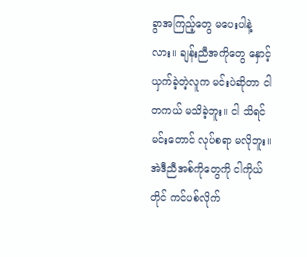ခွာအကြည့်တွေ မပေးပါနဲ့လား။ ချန်းညီအကိုတွေ နှောင့်ယှက်ခဲ့တဲ့လူက မင်းပဲဆိုတာ ငါ တကယ် မသိခဲ့ဘူး။ ငါ သိရင် မင်းတောင် လုပ်စရာ မလိုဘူး။ အဲဒီညီအစ်ကိုတွေကို ငါကိုယ်တိုင် ကင်ပစ်လိုက်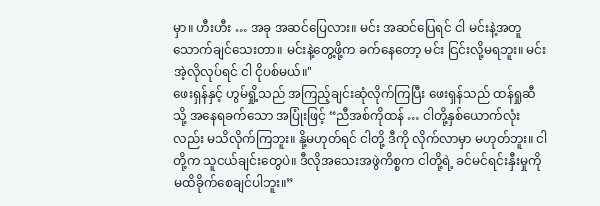မှာ။ ဟီးဟီး … အခု အဆင်ပြေလား။ မင်း အဆင်ပြေရင် ငါ မင်းနဲ့အတူ သောက်ချင်သေးတာ။ မင်းနဲ့တွေ့ဖို့က ခက်နေတော့ မင်း ငြင်းလို့မရဘူး။ မင်း အဲ့လိုလုပ်ရင် ငါ ငိုပစ်မယ်။"
ဖေးရှန်နှင့် ဟွမ်ရှို့သည် အကြည့်ချင်းဆုံလိုက်ကြပြီး ဖေးရှန်သည် ထန်ရှုဆီသို့ အနေရခက်သော အပြုံးဖြင့် “ညီအစ်ကိုထန် … ငါတို့နှစ်ယောက်လုံးလည်း မသိလိုက်ကြဘူး။ နို့မဟုတ်ရင် ငါတို့ ဒီကို လိုက်လာမှာ မဟုတ်ဘူး။ ငါတို့က သူငယ်ချင်းတွေပဲ။ ဒီလိုအသေးအဖွဲကိစ္စက ငါတို့ရဲ့ ခင်မင်ရင်းနှီးမှုကို မထိခိုက်စေချင်ပါဘူး။”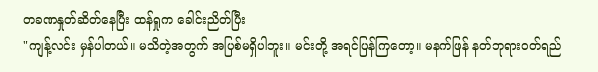တခဏနှုတ်ဆိတ်နေပြီး ထန်ရှုက ခေါင်းညိတ်ပြီး
"ကျန့်လင်း မှန်ပါတယ်။ မသိတဲ့အတွက် အပြစ်မရှိပါဘူး။ မင်းတို့ အရင်ပြန်ကြတော့။ မနက်ဖြန် နတ်ဘုရားဝတ်ရည်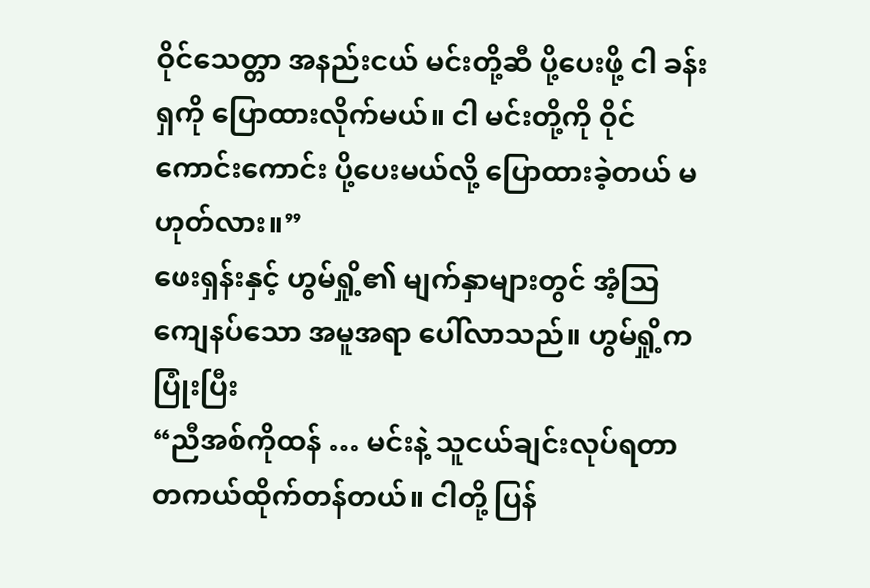ဝိုင်သေတ္တာ အနည်းငယ် မင်းတို့ဆီ ပို့ပေးဖို့ ငါ ခန်းရှကို ပြောထားလိုက်မယ်။ ငါ မင်းတို့ကို ဝိုင်ကောင်းကောင်း ပို့ပေးမယ်လို့ ပြောထားခဲ့တယ် မဟုတ်လား။”
ဖေးရှန်းနှင့် ဟွမ်ရှို့၏ မျက်နှာများတွင် အံ့သြကျေနပ်သော အမူအရာ ပေါ်လာသည်။ ဟွမ်ရှို့က ပြုံးပြီး
“ညီအစ်ကိုထန် … မင်းနဲ့ သူငယ်ချင်းလုပ်ရတာ တကယ်ထိုက်တန်တယ်။ ငါတို့ ပြန်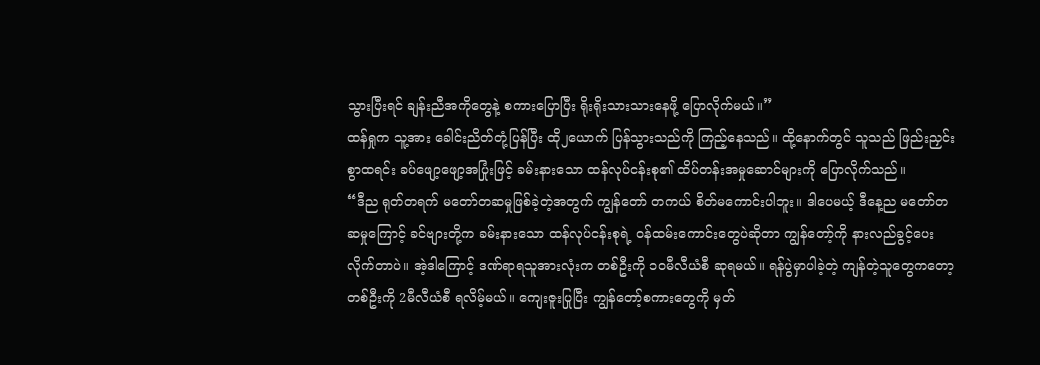သွားပြီးရင် ချန်းညီအကိုတွေနဲ့ စကားပြောပြီး ရိုးရိုးသားသားနေဖို့ ပြောလိုက်မယ်။”
ထန်ရှုက သူ့အား ခေါင်းညိတ်တုံ့ပြန်ပြီး ထို၂ယောက် ပြန်သွားသည်ကို ကြည့်နေသည်။ ထို့နောက်တွင် သူသည် ဖြည်းညှင်းစွာထရင်း ခပ်ဖျော့ဖျော့အပြုံးဖြင့် ခမ်းနားသော ထန်လုပ်ငန်းစု၏ ထိပ်တန်းအမှုဆောင်များကို ပြောလိုက်သည်။
“ဒီည ရုတ်တရက် မတော်တဆမှုဖြစ်ခဲ့တဲ့အတွက် ကျွန်တော် တကယ် စိတ်မကောင်းပါဘူး။ ဒါပေမယ့် ဒီနေ့ည မတော်တဆမှုကြောင့် ခင်ဗျားတို့က ခမ်းနားသော ထန်လုပ်ငန်းစုရဲ့ ဝန်ထမ်းကောင်းတွေပဲဆိုတာ ကျွန်တော့်ကို နားလည်ခွင့်ပေးလိုက်တာပဲ။ အဲ့ဒါကြောင့် ဒဏ်ရာရသူအားလုံးက တစ်ဦးကို ၁၀မီလီယံစီ ဆုရမယ်။ ရန်ပွဲမှာပါခဲ့တဲ့ ကျန်တဲ့သူတွေကတော့ တစ်ဦးကို 2မီလီယံစီ ရလိမ့်မယ်။ ကျေးဇူးပြုပြီး ကျွန်တော့်စကားတွေကို မှတ်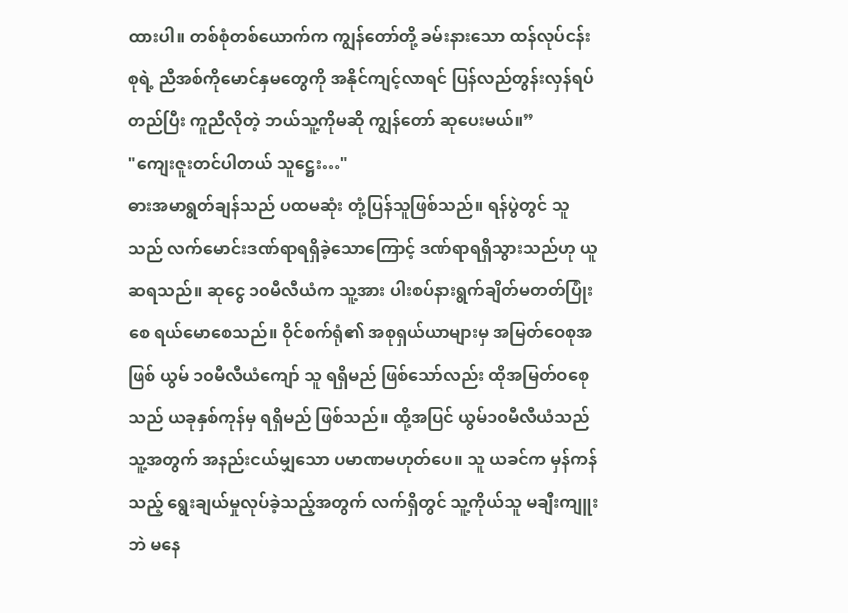ထားပါ။ တစ်စုံတစ်ယောက်က ကျွန်တော်တို့ ခမ်းနားသော ထန်လုပ်ငန်းစုရဲ့ ညီအစ်ကိုမောင်နှမတွေကို အနိုင်ကျင့်လာရင် ပြန်လည်တွန်းလှန်ရပ်တည်ပြီး ကူညီလိုတဲ့ ဘယ်သူ့ကိုမဆို ကျွန်တော် ဆုပေးမယ်။”
"ကျေးဇူးတင်ပါတယ် သူဋ္ဌေး…"
ဓားအမာရွတ်ချန်သည် ပထမဆုံး တုံ့ပြန်သူဖြစ်သည်။ ရန်ပွဲတွင် သူသည် လက်မောင်းဒဏ်ရာရရှိခဲ့သောကြောင့် ဒဏ်ရာရရှိသွားသည်ဟု ယူဆရသည်။ ဆုငွေ ၁၀မီလီယံက သူ့အား ပါးစပ်နားရွက်ချိတ်မတတ်ပြုံးစေ ရယ်မောစေသည်။ ဝိုင်စက်ရုံ၏ အစုရှယ်ယာများမှ အမြတ်ဝေစုအဖြစ် ယွမ် ၁၀မီလီယံကျော် သူ ရရှိမည် ဖြစ်သော်လည်း ထိုအမြတ်ဝစေုသည် ယခုနှစ်ကုန်မှ ရရှိမည် ဖြစ်သည်။ ထို့အပြင် ယွမ်၁၀မီလီယံသည် သူ့အတွက် အနည်းငယ်မျှသော ပမာဏမဟုတ်ပေ။ သူ ယခင်က မှန်ကန်သည့် ရွေးချယ်မှုလုပ်ခဲ့သည့်အတွက် လက်ရှိတွင် သူ့ကိုယ်သူ မချီးကျူးဘဲ မနေ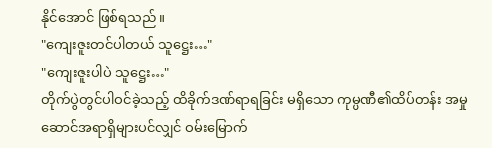နိုင်အောင် ဖြစ်ရသည်။
"ကျေးဇူးတင်ပါတယ် သူဋ္ဌေး…"
"ကျေးဇူးပါပဲ သူဋ္ဌေး…"
တိုက်ပွဲတွင်ပါဝင်ခဲ့သည့် ထိခိုက်ဒဏ်ရာရခြင်း မရှိသော ကုမ္ပဏီ၏ထိပ်တန်း အမှုဆောင်အရာရှိများပင်လျှင် ဝမ်းမြောက်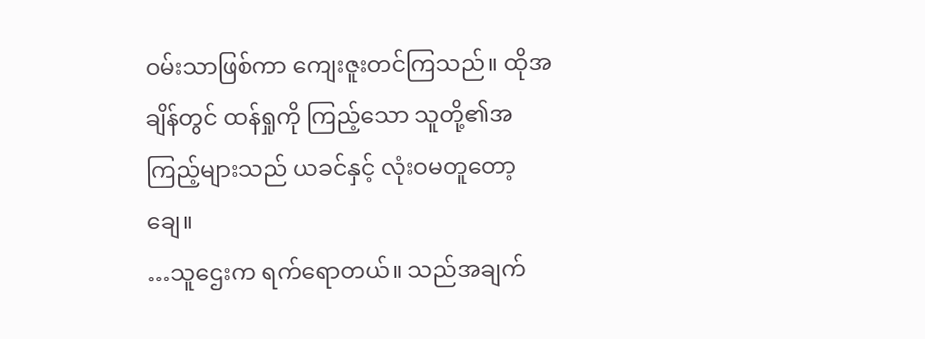ဝမ်းသာဖြစ်ကာ ကျေးဇူးတင်ကြသည်။ ထိုအချိန်တွင် ထန်ရှုကို ကြည့်သော သူတို့၏အကြည့်များသည် ယခင်နှင့် လုံးဝမတူတော့ချေ။
…သူဌေးက ရက်ရောတယ်။ သည်အချက်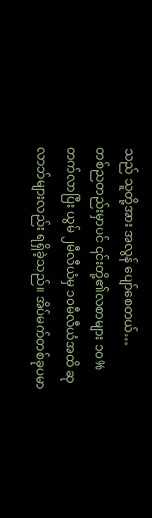သည် သူတို့အား အလွန် ပျော်စေတယ်…
တစ်ညတည်းမှာပင် ၎င်းတို့၏လစာများ ၁၀% တက်လာပြီး ယွမ် ၂မီလီယံမှ ၁၀မီလီယံအထိ ဆုလာဘ်များလည်း ရရှိခဲ့သည်။ အိပ်မက်တစ်ခုပမာ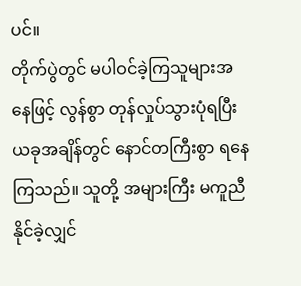ပင်။
တိုက်ပွဲတွင် မပါဝင်ခဲ့ကြသူများအနေဖြင့် လွန်စွာ တုန်လှုပ်သွားပုံရပြီး ယခုအချိန်တွင် နောင်တကြီးစွာ ရနေကြသည်။ သူတို့ အများကြီး မကူညီနိုင်ခဲ့လျှင်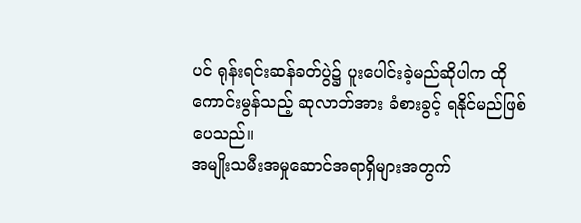ပင် ရုန်းရင်းဆန်ခတ်ပွဲ၌ ပူးပေါင်းခဲ့မည်ဆိုပါက ထိုကောင်းမွန်သည့် ဆုလာဘ်အား ခံစားခွင့် ရနိုင်မည်ဖြစ်ပေသည်။
အမျိုးသမီးအမှုဆောင်အရာရှိများအတွက်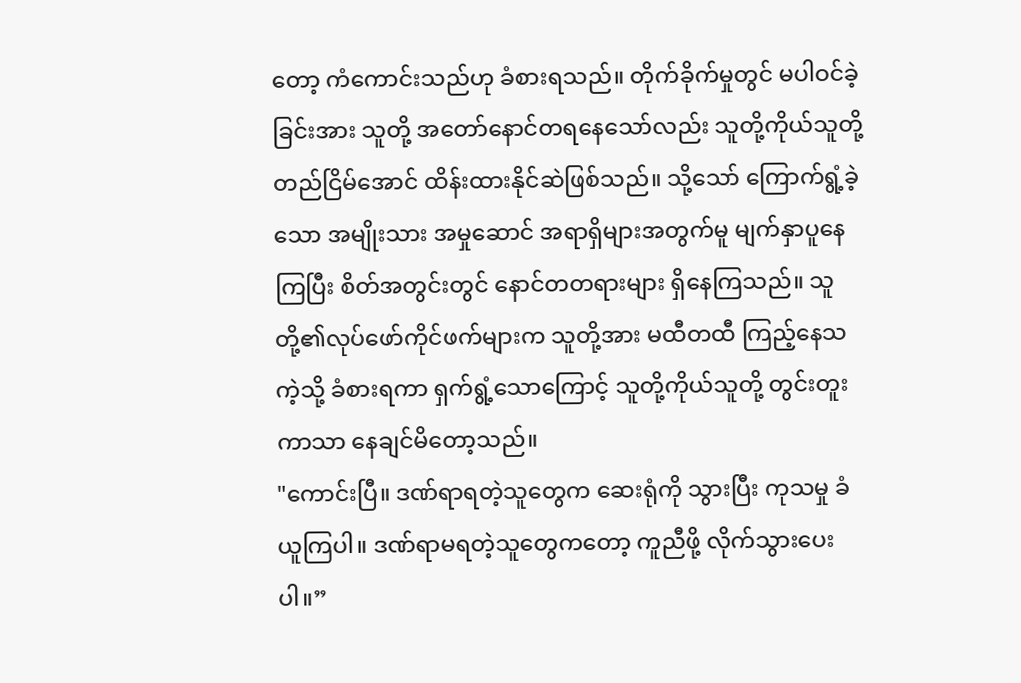တော့ ကံကောင်းသည်ဟု ခံစားရသည်။ တိုက်ခိုက်မှုတွင် မပါဝင်ခဲ့ခြင်းအား သူတို့ အတော်နောင်တရနေသော်လည်း သူတို့ကိုယ်သူတို့ တည်ငြိမ်အောင် ထိန်းထားနိုင်ဆဲဖြစ်သည်။ သို့သော် ကြောက်ရွံ့ခဲ့သော အမျိုးသား အမှုဆောင် အရာရှိများအတွက်မူ မျက်နှာပူနေကြပြီး စိတ်အတွင်းတွင် နောင်တတရားများ ရှိနေကြသည်။ သူတို့၏လုပ်ဖော်ကိုင်ဖက်များက သူတို့အား မထီတထီ ကြည့်နေသကဲ့သို့ ခံစားရကာ ရှက်ရွံ့သောကြောင့် သူတို့ကိုယ်သူတို့ တွင်းတူးကာသာ နေချင်မိတော့သည်။
"ကောင်းပြီ။ ဒဏ်ရာရတဲ့သူတွေက ဆေးရုံကို သွားပြီး ကုသမှု ခံယူကြပါ။ ဒဏ်ရာမရတဲ့သူတွေကတော့ ကူညီဖို့ လိုက်သွားပေးပါ။”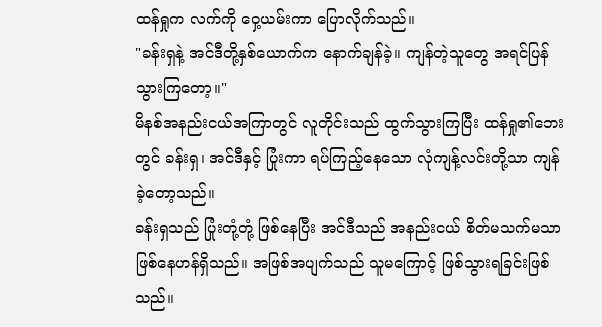ထန်ရှုက လက်ကို ဝှေ့ယမ်းကာ ပြောလိုက်သည်။
"ခန်းရှနဲ့ အင်ဒီတို့နှစ်ယောက်က နောက်ချန်ခဲ့။ ကျန်တဲ့သူတွေ အရင်ပြန်သွားကြတော့။"
မိနစ်အနည်းငယ်အကြာတွင် လူတိုင်းသည် ထွက်သွားကြပြီး ထန်ရှု၏ဘေးတွင် ခန်းရှ၊ အင်ဒီနှင့် ပြုံးကာ ရပ်ကြည့်နေသော လုံကျန့်လင်းတို့သာ ကျန်ခဲ့တော့သည်။
ခန်းရှသည် ပြုံးတုံ့တုံ့ ဖြစ်နေပြီး အင်ဒီသည် အနည်းငယ် စိတ်မသက်မသာ ဖြစ်နေဟန်ရှိသည်။ အဖြစ်အပျက်သည် သူမကြောင့် ဖြစ်သွားရခြင်းဖြစ်သည်။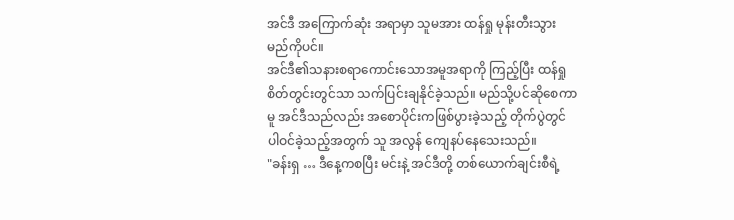အင်ဒီ အကြောက်ဆုံး အရာမှာ သူမအား ထန်ရှု မုန်းတီးသွားမည်ကိုပင်။
အင်ဒီ၏သနားစရာကောင်းသောအမူအရာကို ကြည့်ပြီး ထန်ရှု စိတ်တွင်းတွင်သာ သက်ပြင်းချနိုင်ခဲ့သည်။ မည်သို့ပင်ဆိုစေကာမူ အင်ဒီသည်လည်း အစောပိုင်းကဖြစ်ပွားခဲ့သည့် တိုက်ပွဲတွင် ပါဝင်ခဲ့သည့်အတွက် သူ အလွန် ကျေနပ်နေသေးသည်။
"ခန်းရှ … ဒီနေ့ကစပြီး မင်းနဲ့ အင်ဒီတို့ တစ်ယောက်ချင်းစီရဲ့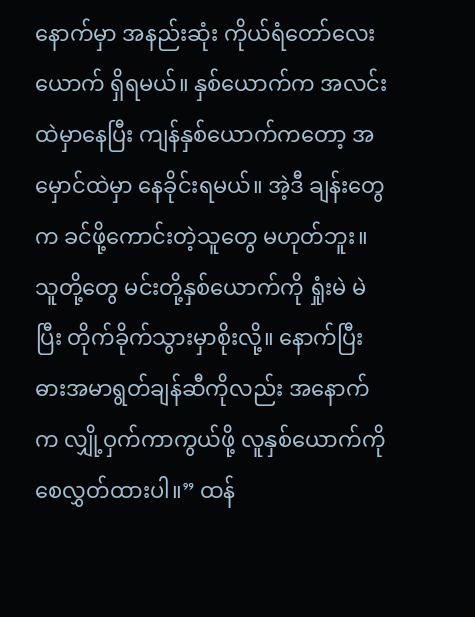နောက်မှာ အနည်းဆုံး ကိုယ်ရံတော်လေးယောက် ရှိရမယ်။ နှစ်ယောက်က အလင်းထဲမှာနေပြီး ကျန်နှစ်ယောက်ကတော့ အမှောင်ထဲမှာ နေခိုင်းရမယ်။ အဲ့ဒီ ချန်းတွေက ခင်ဖို့ကောင်းတဲ့သူတွေ မဟုတ်ဘူး။ သူတို့တွေ မင်းတို့နှစ်ယောက်ကို ရှုံးမဲ မဲပြီး တိုက်ခိုက်သွားမှာစိုးလို့။ နောက်ပြီး ဓားအမာရွတ်ချန်ဆီကိုလည်း အနောက်က လျှို့ဝှက်ကာကွယ်ဖို့ လူနှစ်ယောက်ကို စေလွှတ်ထားပါ။” ထန်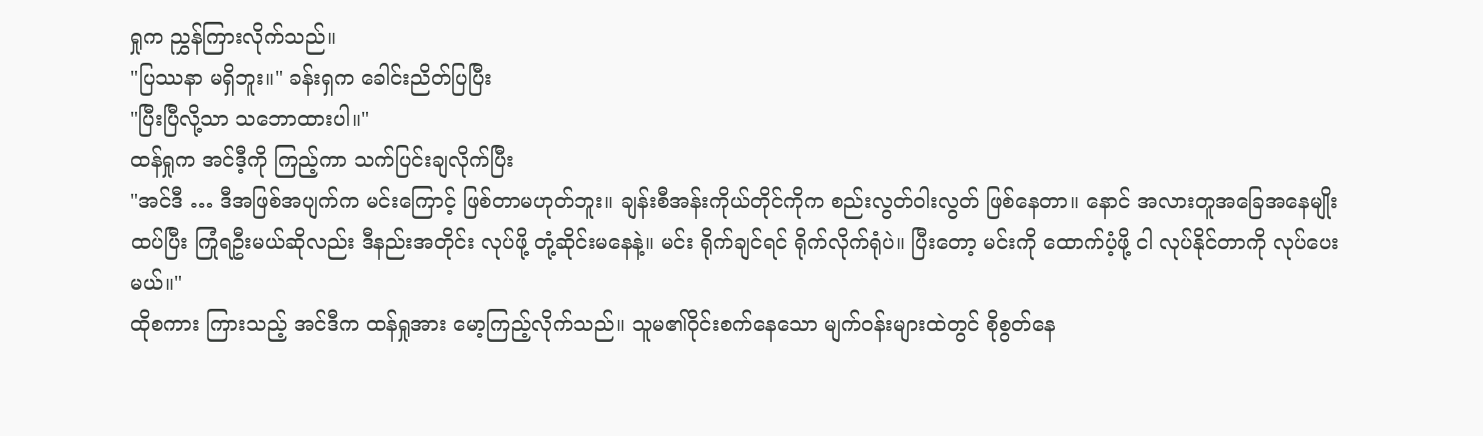ရှုက ညွှန်ကြားလိုက်သည်။
"ပြဿနာ မရှိဘူး။" ခန်းရှက ခေါင်းညိတ်ပြပြီး
"ပြီးပြီလို့သာ သဘောထားပါ။"
ထန်ရှုက အင်ဒီ့ကို ကြည့်ကာ သက်ပြင်းချလိုက်ပြီး
"အင်ဒီ … ဒီအဖြစ်အပျက်က မင်းကြောင့် ဖြစ်တာမဟုတ်ဘူး။ ချန်းစီအန်းကိုယ်တိုင်ကိုက စည်းလွတ်ဝါးလွတ် ဖြစ်နေတာ။ နောင် အလားတူအခြေအနေမျိုး ထပ်ပြီး ကြုံရဦးမယ်ဆိုလည်း ဒီနည်းအတိုင်း လုပ်ဖို့ တုံ့ဆိုင်းမနေနဲ့။ မင်း ရိုက်ချင်ရင် ရိုက်လိုက်ရုံပဲ။ ပြီးတော့ မင်းကို ထောက်ပံ့ဖို့ ငါ လုပ်နိုင်တာကို လုပ်ပေးမယ်။"
ထိုစကား ကြားသည့် အင်ဒီက ထန်ရှုအား မော့ကြည့်လိုက်သည်။ သူမ၏ဝိုင်းစက်နေသော မျက်ဝန်းများထဲတွင် စိုစွတ်နေ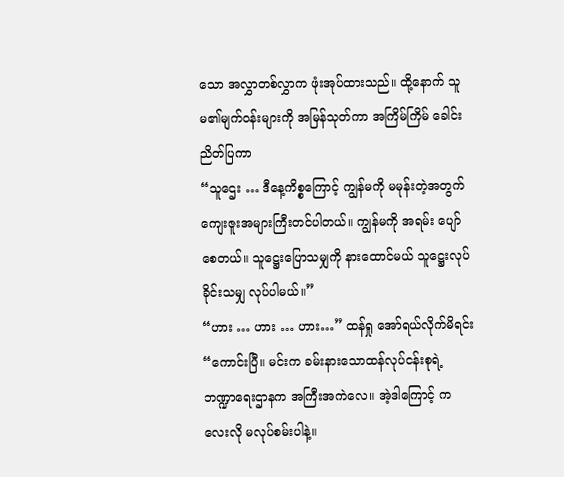သော အလွှာတစ်လွှာက ဖုံးအုပ်ထားသည်။ ထို့နောက် သူမ၏မျက်ဝန်းများကို အမြန်သုတ်ကာ အကြိမ်ကြိမ် ခေါင်းညိတ်ပြကာ
“သူဌေး … ဒီနေ့ကိစ္စကြောင့် ကျွန်မကို မမုန်းတဲ့အတွက် ကျေးဇူးအများကြီးတင်ပါတယ်။ ကျွန်မကို အရမ်း ပျော်စေတယ်။ သူဋ္ဌေးပြောသမျှကို နားထောင်မယ် သူဋ္ဌေးလုပ်ခိုင်းသမျှ လုပ်ပါမယ်။”
“ဟား … ဟား … ဟား…” ထန်ရှု အော်ရယ်လိုက်မိရင်း “ကောင်းပြီ။ မင်းက ခမ်းနားသောထန်လုပ်ငန်းစုရဲ့ ဘဏ္ဍာရေးဌာနက အကြီးအကဲလေ။ အဲ့ဒါကြောင့် ကလေးလို မလုပ်စမ်းပါနဲ့။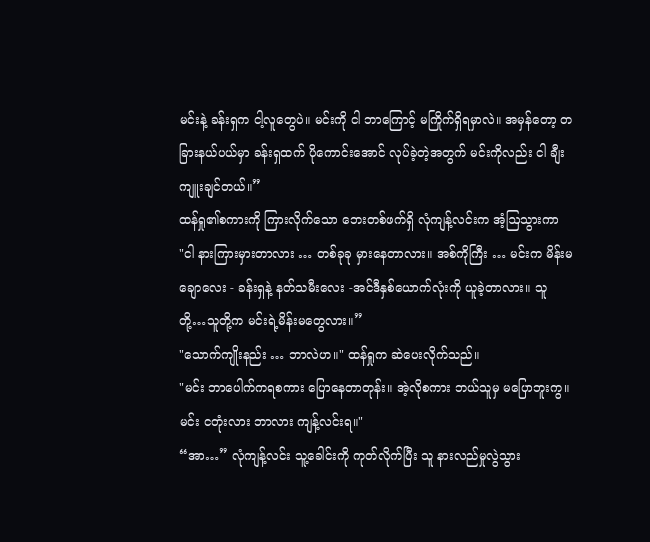မင်းနဲ့ ခန်းရှက ငါ့လူတွေပဲ။ မင်းကို ငါ ဘာကြောင့် မကြိုက်ရှိရမှာလဲ။ အမှန်တော့ တခြားနယ်ပယ်မှာ ခန်းရှထက် ပိုကောင်းအောင် လုပ်ခဲ့တဲ့အတွက် မင်းကိုလည်း ငါ ချီးကျူးချင်တယ်။”
ထန်ရှု၏စကားကို ကြားလိုက်သော ဘေးတစ်ဖက်ရှိ လုံကျန့်လင်းက အံ့ဩသွားကာ
"ငါ နားကြားမှားတာလား … တစ်ခုခု မှားနေတာလား။ အစ်ကိုကြီး … မင်းက မိန်းမချောလေး - ခန်းရှနဲ့ နတ်သမီးလေး -အင်ဒီနှစ်ယောက်လုံးကို ယူခဲ့တာလား။ သူတို့…သူတို့က မင်းရဲ့မိန်းမတွေလား။”
"သောက်ကျိုးနည်း … ဘာလဲဟ။" ထန်ရှုက ဆဲပေးလိုက်သည်။
"မင်း ဘာပေါက်ကရစကား ပြောနေတာတုန်း။ အဲ့လိုစကား ဘယ်သူမှ မပြောဘူးကွ။ မင်း ငတုံးလား ဘာလား ကျန့်လင်းရ။"
“အာ…” လုံကျန့်လင်း သူ့ခေါင်းကို ကုတ်လိုက်ပြီး သူ နားလည်မှုလွဲသွား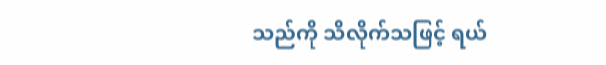သည်ကို သိလိုက်သဖြင့် ရယ်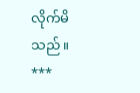လိုက်မိသည်။
***